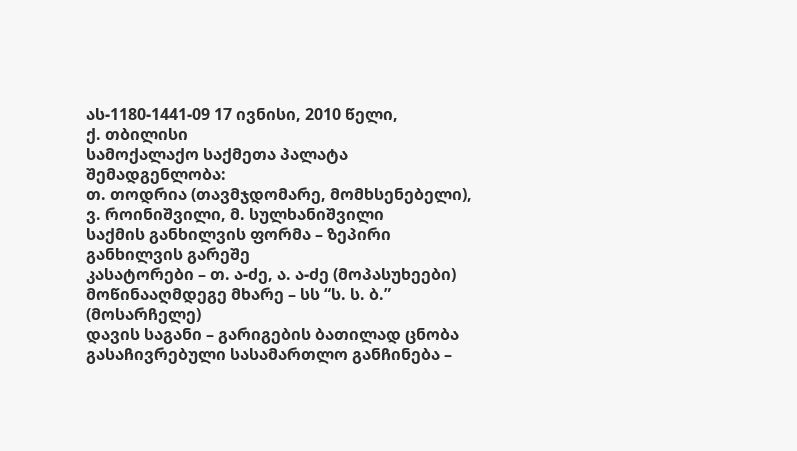ას-1180-1441-09 17 ივნისი, 2010 წელი,
ქ. თბილისი
სამოქალაქო საქმეთა პალატა
შემადგენლობა:
თ. თოდრია (თავმჯდომარე, მომხსენებელი),
ვ. როინიშვილი, მ. სულხანიშვილი
საქმის განხილვის ფორმა – ზეპირი განხილვის გარეშე
კასატორები – თ. ა-ძე, ა. ა-ძე (მოპასუხეები)
მოწინააღმდეგე მხარე – სს “ს. ს. ბ.” (მოსარჩელე)
დავის საგანი – გარიგების ბათილად ცნობა
გასაჩივრებული სასამართლო განჩინება –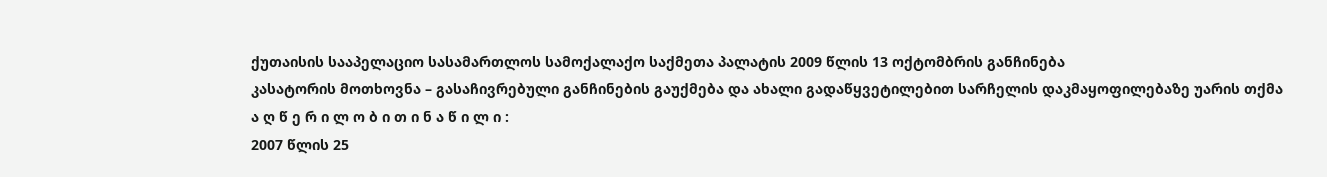ქუთაისის სააპელაციო სასამართლოს სამოქალაქო საქმეთა პალატის 2009 წლის 13 ოქტომბრის განჩინება
კასატორის მოთხოვნა – გასაჩივრებული განჩინების გაუქმება და ახალი გადაწყვეტილებით სარჩელის დაკმაყოფილებაზე უარის თქმა
ა ღ წ ე რ ი ლ ო ბ ი თ ი ნ ა წ ი ლ ი :
2007 წლის 25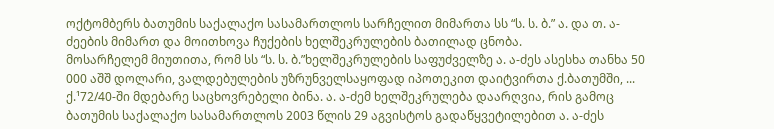ოქტომბერს ბათუმის საქალაქო სასამართლოს სარჩელით მიმართა სს “ს. ს. ბ.” ა. და თ. ა-ძეების მიმართ და მოითხოვა ჩუქების ხელშეკრულების ბათილად ცნობა.
მოსარჩელემ მიუთითა, რომ სს “ს. ს. ბ.”ხელშეკრულების საფუძველზე ა. ა-ძეს ასესხა თანხა 50 000 აშშ დოლარი, ვალდებულების უზრუნველსაყოფად იპოთეკით დაიტვირთა ქ.ბათუმში, ... ქ.¹72/40-ში მდებარე საცხოვრებელი ბინა. ა. ა-ძემ ხელშეკრულება დაარღვია, რის გამოც ბათუმის საქალაქო სასამართლოს 2003 წლის 29 აგვისტოს გადაწყვეტილებით ა. ა-ძეს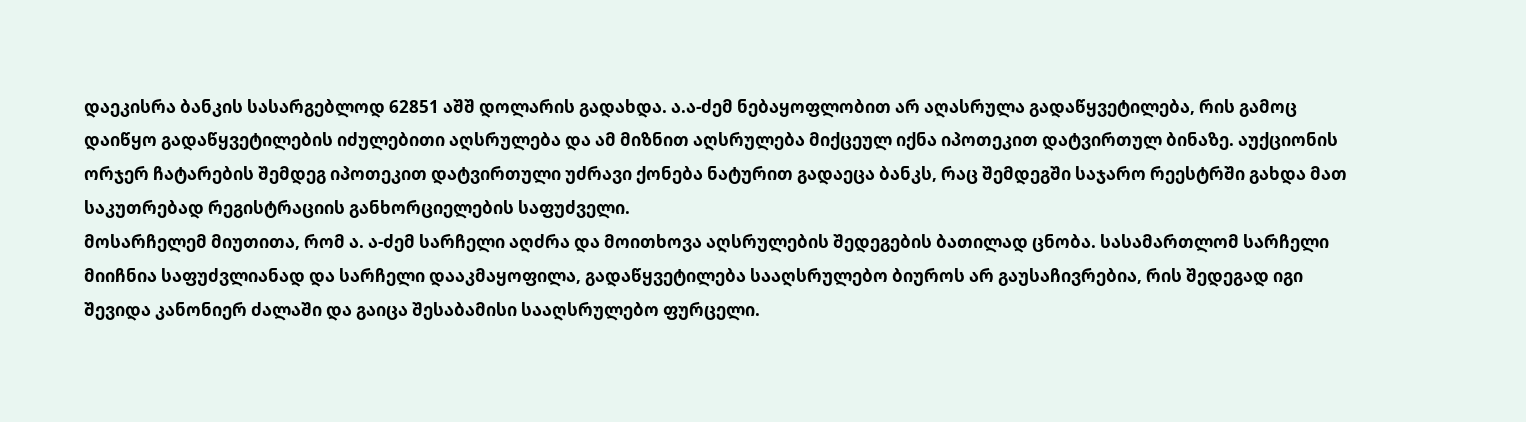დაეკისრა ბანკის სასარგებლოდ 62851 აშშ დოლარის გადახდა. ა.ა-ძემ ნებაყოფლობით არ აღასრულა გადაწყვეტილება, რის გამოც დაიწყო გადაწყვეტილების იძულებითი აღსრულება და ამ მიზნით აღსრულება მიქცეულ იქნა იპოთეკით დატვირთულ ბინაზე. აუქციონის ორჯერ ჩატარების შემდეგ იპოთეკით დატვირთული უძრავი ქონება ნატურით გადაეცა ბანკს, რაც შემდეგში საჯარო რეესტრში გახდა მათ საკუთრებად რეგისტრაციის განხორციელების საფუძველი.
მოსარჩელემ მიუთითა, რომ ა. ა-ძემ სარჩელი აღძრა და მოითხოვა აღსრულების შედეგების ბათილად ცნობა. სასამართლომ სარჩელი მიიჩნია საფუძვლიანად და სარჩელი დააკმაყოფილა, გადაწყვეტილება სააღსრულებო ბიუროს არ გაუსაჩივრებია, რის შედეგად იგი შევიდა კანონიერ ძალაში და გაიცა შესაბამისი სააღსრულებო ფურცელი.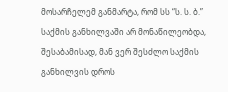მოსარჩელემ განმარტა, რომ სს “ს. ს. ბ.” საქმის განხილვაში არ მონაწილეობდა, შესაბამისად, მან ვერ შესძლო საქმის განხილვის დროს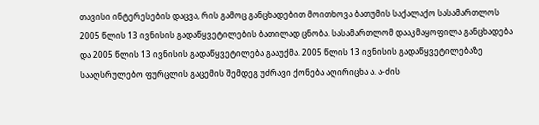თავისი ინტერესების დაცვა, რის გამოც განცხადებით მოითხოვა ბათუმის საქალაქო სასამართლოს 2005 წლის 13 ივნისის გადაწყვეტილების ბათილად ცნობა. სასამართლომ დააკმაყოფილა განცხადება და 2005 წლის 13 ივნისის გადაწყვეტილება გააუქმა. 2005 წლის 13 ივნისის გადაწყვეტილებაზე სააღსრულებო ფურცლის გაცემის შემდეგ უძრავი ქონება აღირიცხა ა. ა-ძის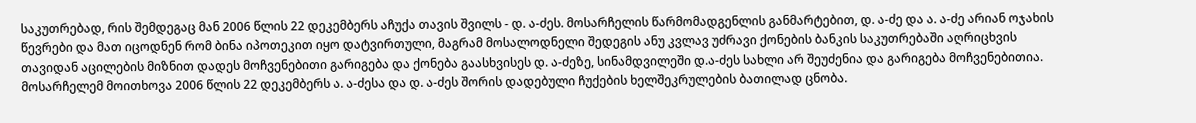საკუთრებად, რის შემდეგაც მან 2006 წლის 22 დეკემბერს აჩუქა თავის შვილს - დ. ა-ძეს. მოსარჩელის წარმომადგენლის განმარტებით, დ. ა-ძე და ა. ა-ძე არიან ოჯახის წევრები და მათ იცოდნენ რომ ბინა იპოთეკით იყო დატვირთული, მაგრამ მოსალოდნელი შედეგის ანუ კვლავ უძრავი ქონების ბანკის საკუთრებაში აღრიცხვის თავიდან აცილების მიზნით დადეს მოჩვენებითი გარიგება და ქონება გაასხვისეს დ. ა-ძეზე, სინამდვილეში დ.ა-ძეს სახლი არ შეუძენია და გარიგება მოჩვენებითია. მოსარჩელემ მოითხოვა 2006 წლის 22 დეკემბერს ა. ა-ძესა და დ. ა-ძეს შორის დადებული ჩუქების ხელშეკრულების ბათილად ცნობა.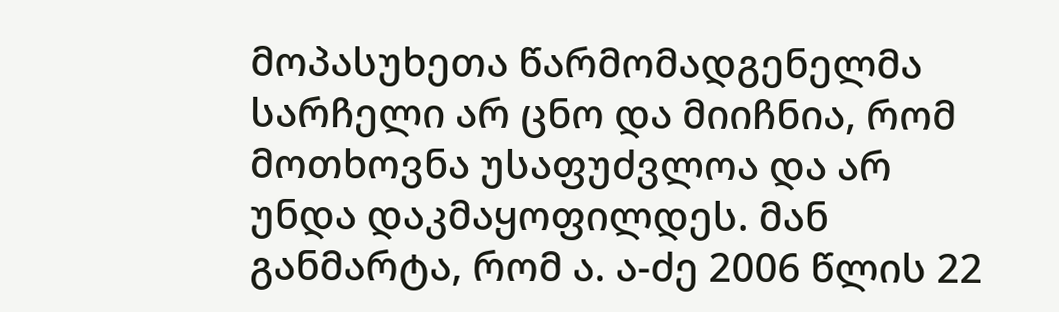მოპასუხეთა წარმომადგენელმა სარჩელი არ ცნო და მიიჩნია, რომ მოთხოვნა უსაფუძვლოა და არ უნდა დაკმაყოფილდეს. მან განმარტა, რომ ა. ა-ძე 2006 წლის 22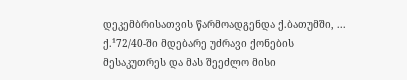დეკემბრისათვის წარმოადგენდა ქ.ბათუმში, ... ქ.¹72/40-ში მდებარე უძრავი ქონების მესაკუთრეს და მას შეეძლო მისი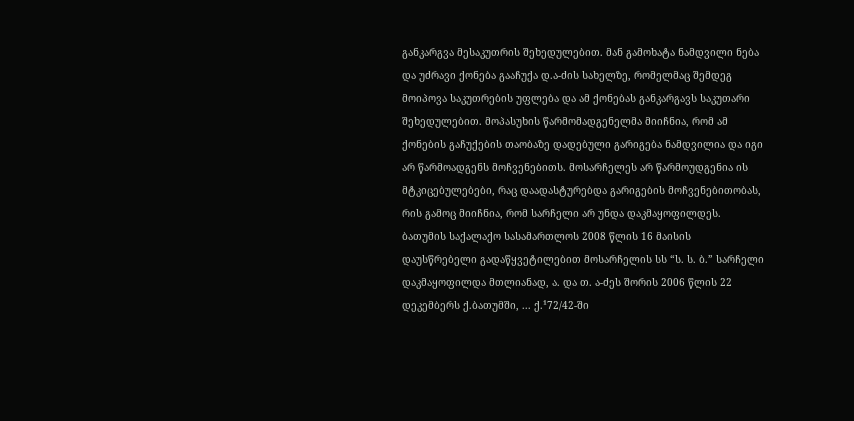განკარგვა მესაკუთრის შეხედულებით. მან გამოხატა ნამდვილი ნება და უძრავი ქონება გააჩუქა დ.ა-ძის სახელზე, რომელმაც შემდეგ მოიპოვა საკუთრების უფლება და ამ ქონებას განკარგავს საკუთარი შეხედულებით. მოპასუხის წარმომადგენელმა მიიჩნია, რომ ამ ქონების გაჩუქების თაობაზე დადებული გარიგება ნამდვილია და იგი არ წარმოადგენს მოჩვენებითს. მოსარჩელეს არ წარმოუდგენია ის მტკიცებულებები, რაც დაადასტურებდა გარიგების მოჩვენებითობას, რის გამოც მიიჩნია, რომ სარჩელი არ უნდა დაკმაყოფილდეს.
ბათუმის საქალაქო სასამართლოს 2008 წლის 16 მაისის დაუსწრებელი გადაწყვეტილებით მოსარჩელის სს “ს. ს. ბ.” სარჩელი დაკმაყოფილდა მთლიანად, ა. და თ. ა-ძეს შორის 2006 წლის 22 დეკემბერს ქ.ბათუმში, ... ქ.¹72/42-ში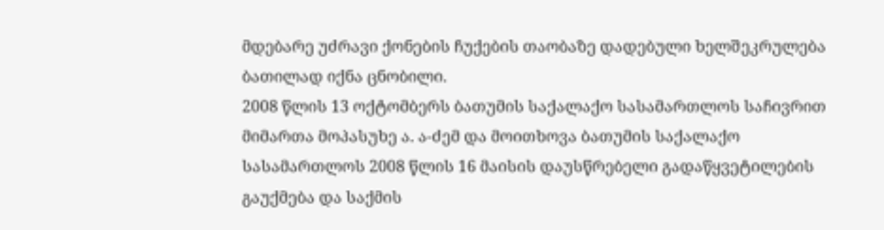მდებარე უძრავი ქონების ჩუქების თაობაზე დადებული ხელშეკრულება ბათილად იქნა ცნობილი.
2008 წლის 13 ოქტომბერს ბათუმის საქალაქო სასამართლოს საჩივრით მიმართა მოპასუხე ა. ა-ძემ და მოითხოვა ბათუმის საქალაქო სასამართლოს 2008 წლის 16 მაისის დაუსწრებელი გადაწყვეტილების გაუქმება და საქმის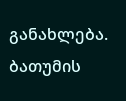განახლება.
ბათუმის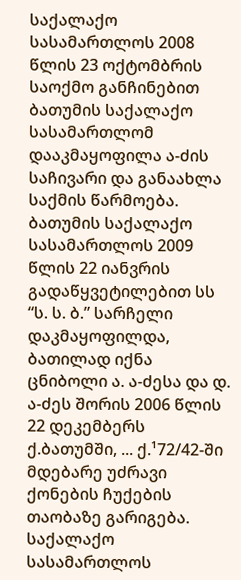საქალაქო სასამართლოს 2008 წლის 23 ოქტომბრის საოქმო განჩინებით ბათუმის საქალაქო სასამართლომ დააკმაყოფილა ა-ძის საჩივარი და განაახლა საქმის წარმოება.
ბათუმის საქალაქო სასამართლოს 2009 წლის 22 იანვრის გადაწყვეტილებით სს “ს. ს. ბ.” სარჩელი დაკმაყოფილდა, ბათილად იქნა ცნიბოლი ა. ა-ძესა და დ. ა-ძეს შორის 2006 წლის 22 დეკემბერს ქ.ბათუმში, ... ქ.¹72/42-ში მდებარე უძრავი ქონების ჩუქების თაობაზე გარიგება.
საქალაქო სასამართლოს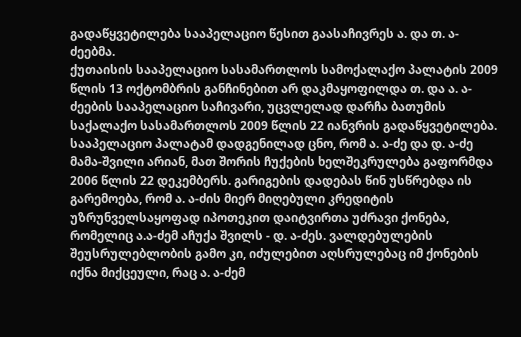გადაწყვეტილება სააპელაციო წესით გაასაჩივრეს ა. და თ. ა-ძეებმა.
ქუთაისის სააპელაციო სასამართლოს სამოქალაქო პალატის 2009 წლის 13 ოქტომბრის განჩინებით არ დაკმაყოფილდა თ. და ა. ა-ძეების სააპელაციო საჩივარი, უცვლელად დარჩა ბათუმის საქალაქო სასამართლოს 2009 წლის 22 იანვრის გადაწყვეტილება.
სააპელაციო პალატამ დადგენილად ცნო, რომ ა. ა-ძე და დ. ა-ძე მამა-შვილი არიან, მათ შორის ჩუქების ხელშეკრულება გაფორმდა 2006 წლის 22 დეკემბერს. გარიგების დადებას წინ უსწრებდა ის გარემოება, რომ ა. ა-ძის მიერ მიღებული კრედიტის უზრუნველსაყოფად იპოთეკით დაიტვირთა უძრავი ქონება, რომელიც ა.ა-ძემ აჩუქა შვილს - დ. ა-ძეს. ვალდებულების შეუსრულებლობის გამო კი, იძულებით აღსრულებაც იმ ქონების იქნა მიქცეული, რაც ა. ა-ძემ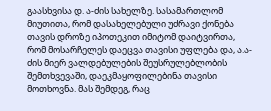გაასხვისა დ. ა-ძის სახელზე. სასამართლომ მიუთითა, რომ დასახელებული უძრავი ქონება თავის დროზე იპოთეკით იმიტომ დაიტვირთა, რომ მოსარჩელეს დაეცვა თავისი უფლება და, ა.ა-ძის მიერ ვალდებულების შეუსრულებლობის შემთხვევაში, დაეკმაყოფილებინა თავისი მოთხოვნა. მას შემდეგ, რაც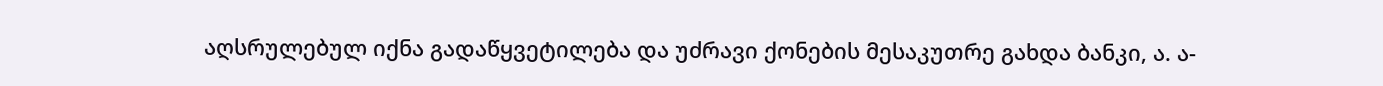აღსრულებულ იქნა გადაწყვეტილება და უძრავი ქონების მესაკუთრე გახდა ბანკი, ა. ა-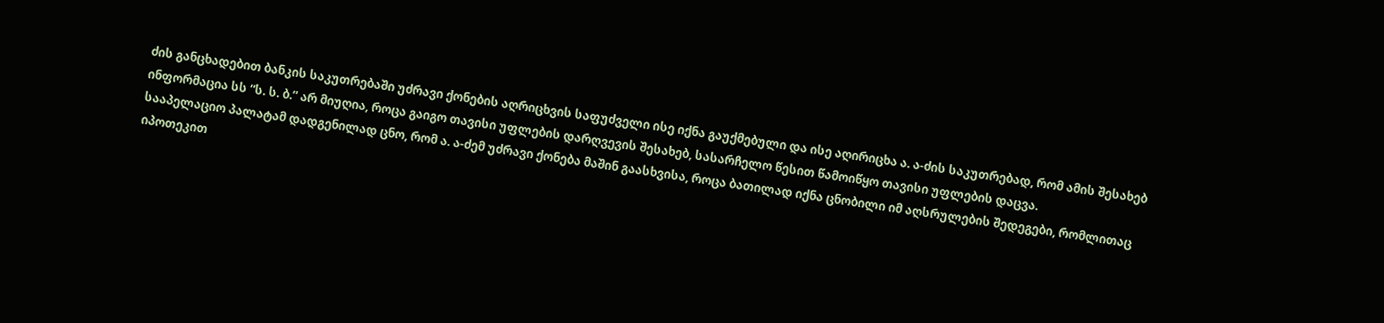ძის განცხადებით ბანკის საკუთრებაში უძრავი ქონების აღრიცხვის საფუძველი ისე იქნა გაუქმებული და ისე აღირიცხა ა. ა-ძის საკუთრებად, რომ ამის შესახებ ინფორმაცია სს “ს. ს. ბ.” არ მიუღია, როცა გაიგო თავისი უფლების დარღვევის შესახებ, სასარჩელო წესით წამოიწყო თავისი უფლების დაცვა.
სააპელაციო პალატამ დადგენილად ცნო, რომ ა. ა-ძემ უძრავი ქონება მაშინ გაასხვისა, როცა ბათილად იქნა ცნობილი იმ აღსრულების შედეგები, რომლითაც იპოთეკით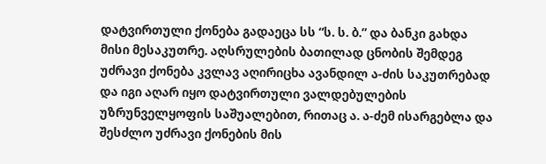დატვირთული ქონება გადაეცა სს “ს. ს. ბ.” და ბანკი გახდა მისი მესაკუთრე. აღსრულების ბათილად ცნობის შემდეგ უძრავი ქონება კვლავ აღირიცხა ავანდილ ა-ძის საკუთრებად და იგი აღარ იყო დატვირთული ვალდებულების უზრუნველყოფის საშუალებით, რითაც ა. ა-ძემ ისარგებლა და შესძლო უძრავი ქონების მის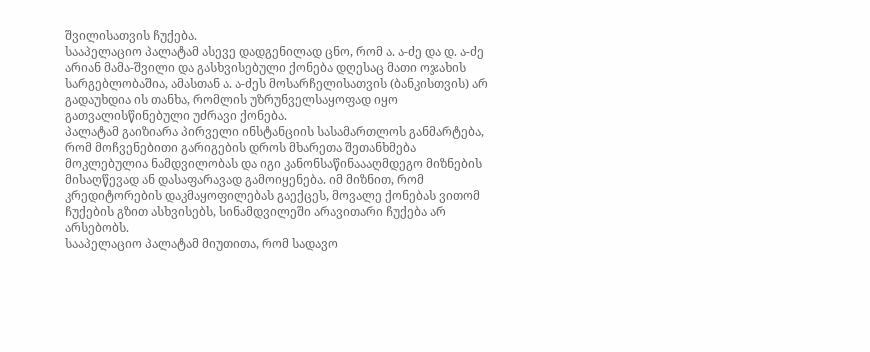შვილისათვის ჩუქება.
სააპელაციო პალატამ ასევე დადგენილად ცნო, რომ ა. ა-ძე და დ. ა-ძე არიან მამა-შვილი და გასხვისებული ქონება დღესაც მათი ოჯახის სარგებლობაშია, ამასთან ა. ა-ძეს მოსარჩელისათვის (ბანკისთვის) არ გადაუხდია ის თანხა, რომლის უზრუნველსაყოფად იყო გათვალისწინებული უძრავი ქონება.
პალატამ გაიზიარა პირველი ინსტანციის სასამართლოს განმარტება, რომ მოჩვენებითი გარიგების დროს მხარეთა შეთანხმება მოკლებულია ნამდვილობას და იგი კანონსაწინაააღმდეგო მიზნების მისაღწევად ან დასაფარავად გამოიყენება. იმ მიზნით, რომ კრედიტორების დაკმაყოფილებას გაექცეს, მოვალე ქონებას ვითომ ჩუქების გზით ასხვისებს, სინამდვილეში არავითარი ჩუქება არ არსებობს.
სააპელაციო პალატამ მიუთითა, რომ სადავო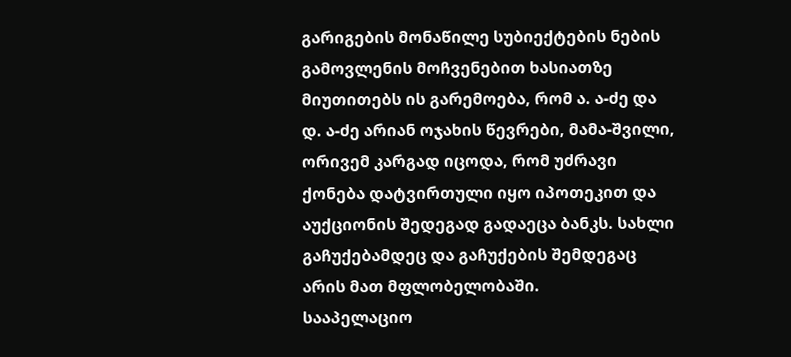გარიგების მონაწილე სუბიექტების ნების გამოვლენის მოჩვენებით ხასიათზე მიუთითებს ის გარემოება, რომ ა. ა-ძე და დ. ა-ძე არიან ოჯახის წევრები, მამა-შვილი, ორივემ კარგად იცოდა, რომ უძრავი ქონება დატვირთული იყო იპოთეკით და აუქციონის შედეგად გადაეცა ბანკს. სახლი გაჩუქებამდეც და გაჩუქების შემდეგაც არის მათ მფლობელობაში.
სააპელაციო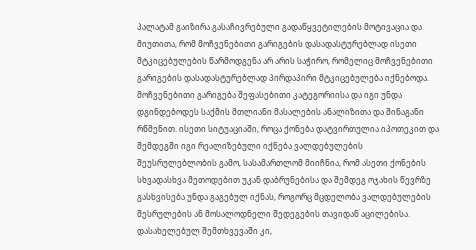პალატამ გაიზირა გასაჩივრებული გადაწყვეტილების მოტივაცია და მიუთითა, რომ მოჩვენებითი გარიგების დასადასტურებლად ისეთი მტკიცებულების წარმოდგენა არ არის საჭირო, რომელიც მოჩვენებითი გარიგების დასადასტურებლად პირდაპირი მტკიცებულება იქნებოდა. მოჩვენებითი გარიგება შეფასებითი კატეგორიისა და იგი უნდა დგინდებოდეს საქმის მთლიანი მასალების ანალიზითა და შინაგანი რწმენით. ისეთი სიტუაციაში, როცა ქონება დატვირთულია იპოთეკით და შემდეგში იგი რეალიზებული იქნება ვალდებულების შეუსრულებლობის გამო, სასამართლომ მიიჩნია, რომ ასეთი ქონების სხვადასხვა მეთოდებით უკან დაბრუნებისა და შემდეგ ოჯახის წევრზე გასხვისება უნდა გაგებულ იქნას, როგორც მცდელობა ვალდებულების შესრულების ან მოსალოდნელი შედეგების თავიდან აცილებისა. დასახელებულ შემთხვევაში კი,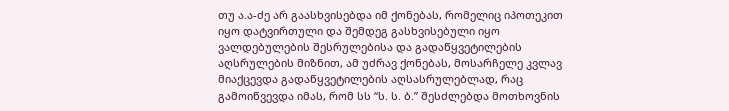თუ ა.ა-ძე არ გაასხვისებდა იმ ქონებას, რომელიც იპოთეკით იყო დატვირთული და შემდეგ გასხვისებული იყო ვალდებულების შესრულებისა და გადაწყვეტილების აღსრულების მიზნით, ამ უძრავ ქონებას, მოსარჩელე კვლავ მიაქცევდა გადაწყვეტილების აღსასრულებლად, რაც გამოიწვევდა იმას, რომ სს “ს. ს. ბ.” შესძლებდა მოთხოვნის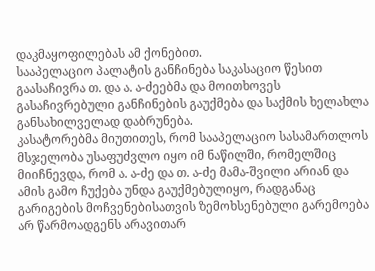დაკმაყოფილებას ამ ქონებით.
სააპელაციო პალატის განჩინება საკასაციო წესით გაასაჩივრა თ. და ა. ა-ძეებმა და მოითხოვეს გასაჩივრებული განჩინების გაუქმება და საქმის ხელახლა განსახილველად დაბრუნება.
კასატორებმა მიუთითეს, რომ სააპელაციო სასამართლოს მსჯელობა უსაფუძვლო იყო იმ ნაწილში, რომელშიც მიიჩნევდა, რომ ა. ა-ძე და თ. ა-ძე მამა-შვილი არიან და ამის გამო ჩუქება უნდა გაუქმებულიყო, რადგანაც გარიგების მოჩვენებისათვის ზემოხსენებული გარემოება არ წარმოადგენს არავითარ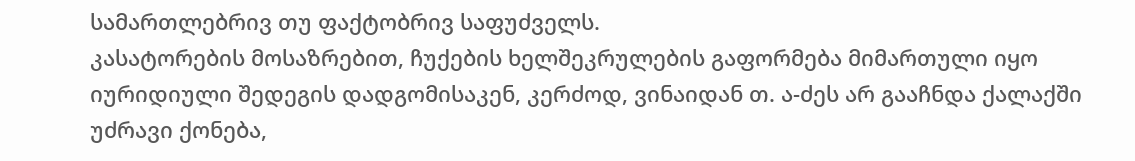სამართლებრივ თუ ფაქტობრივ საფუძველს.
კასატორების მოსაზრებით, ჩუქების ხელშეკრულების გაფორმება მიმართული იყო იურიდიული შედეგის დადგომისაკენ, კერძოდ, ვინაიდან თ. ა-ძეს არ გააჩნდა ქალაქში უძრავი ქონება,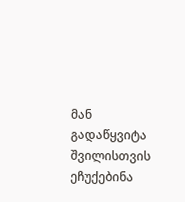მან გადაწყვიტა შვილისთვის ეჩუქებინა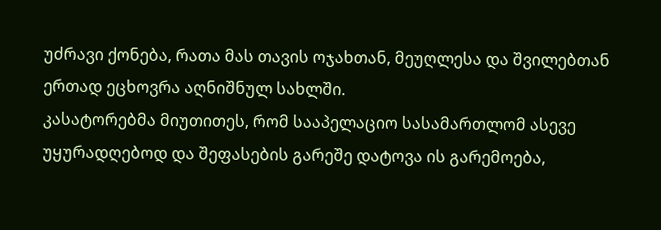უძრავი ქონება, რათა მას თავის ოჯახთან, მეუღლესა და შვილებთან ერთად ეცხოვრა აღნიშნულ სახლში.
კასატორებმა მიუთითეს, რომ სააპელაციო სასამართლომ ასევე უყურადღებოდ და შეფასების გარეშე დატოვა ის გარემოება,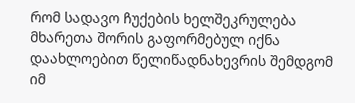რომ სადავო ჩუქების ხელშეკრულება მხარეთა შორის გაფორმებულ იქნა დაახლოებით წელიწადნახევრის შემდგომ იმ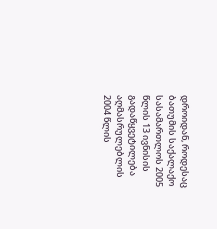დროიდან, როდესაც ბათუმის საქალაქო სასამართლოს 2005 წლის 13 ივნისის გადაწყვეტილება აღმასრულებლის 2004 წლის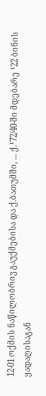12-01 ოქმის ნაწილობრივ გაუქმებისა და ქ.ბათუმში, ... ქ.¹72/40-ში მდებარე ¹22 ბინის ყადაღისაგან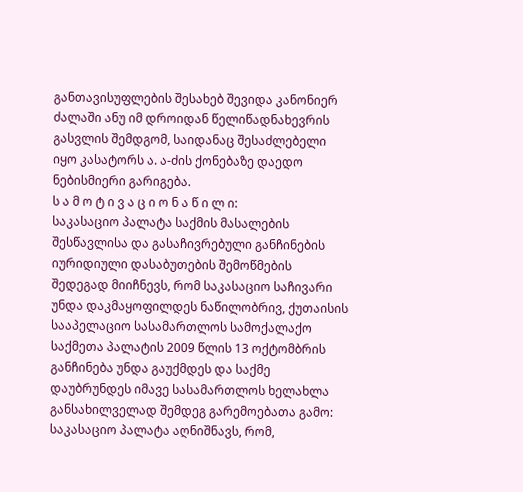განთავისუფლების შესახებ შევიდა კანონიერ ძალაში ანუ იმ დროიდან წელიწადნახევრის გასვლის შემდგომ, საიდანაც შესაძლებელი იყო კასატორს ა. ა-ძის ქონებაზე დაედო ნებისმიერი გარიგება.
ს ა მ ო ტ ი ვ ა ც ი ო ნ ა წ ი ლ ი:
საკასაციო პალატა საქმის მასალების შესწავლისა და გასაჩივრებული განჩინების იურიდიული დასაბუთების შემოწმების შედეგად მიიჩნევს, რომ საკასაციო საჩივარი უნდა დაკმაყოფილდეს ნაწილობრივ, ქუთაისის სააპელაციო სასამართლოს სამოქალაქო საქმეთა პალატის 2009 წლის 13 ოქტომბრის განჩინება უნდა გაუქმდეს და საქმე დაუბრუნდეს იმავე სასამართლოს ხელახლა განსახილველად შემდეგ გარემოებათა გამო:
საკასაციო პალატა აღნიშნავს, რომ,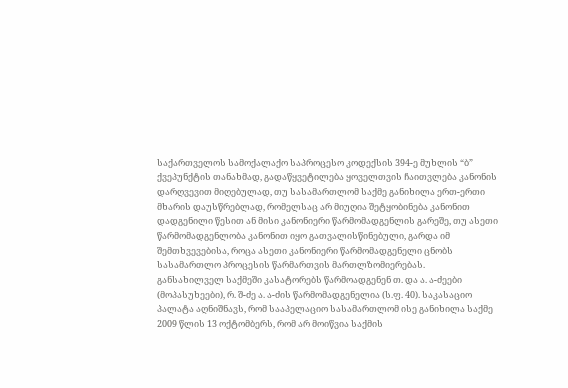საქართველოს სამოქალაქო საპროცესო კოდექსის 394-ე მუხლის “ბ” ქვეპუნქტის თანახმად, გადაწყვეტილება ყოველთვის ჩაითვლება კანონის დარღვევით მიღებულად, თუ სასამართლომ საქმე განიხილა ერთ-ერთი მხარის დაუსწრებლად, რომელსაც არ მიუღია შეტყობინება კანონით დადგენილი წესით ან მისი კანონიერი წარმომადგენლის გარეშე, თუ ასეთი წარმომადგენლობა კანონით იყო გათვალისწინებული, გარდა იმ შემთხვევებისა, როცა ასეთი კანონიერი წარმომადგენელი ცნობს სასამართლო პროცესის წარმართვის მართლზომიერებას.
განსახილველ საქმეში კასატორებს წარმოადგენენ თ. და ა. ა-ძეები (მოპასუხეები), რ. შ-ძე ა. ა-ძის წარმომადგენელია (ს.ფ. 40). საკასაციო პალატა აღნიშნავს, რომ სააპელაციო სასამართლომ ისე განიხილა საქმე 2009 წლის 13 ოქტომბერს, რომ არ მოიწვია საქმის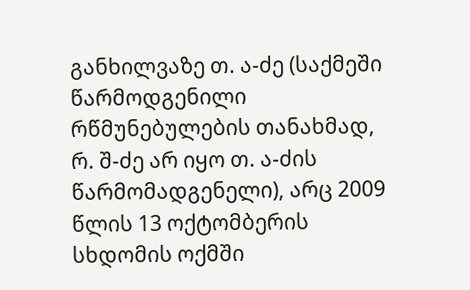განხილვაზე თ. ა-ძე (საქმეში წარმოდგენილი რწმუნებულების თანახმად, რ. შ-ძე არ იყო თ. ა-ძის წარმომადგენელი), არც 2009 წლის 13 ოქტომბერის სხდომის ოქმში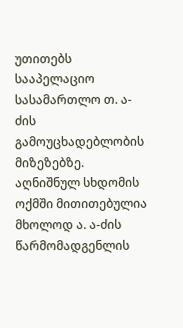უთითებს სააპელაციო სასამართლო თ. ა-ძის გამოუცხადებლობის მიზეზებზე. აღნიშნულ სხდომის ოქმში მითითებულია მხოლოდ ა. ა-ძის წარმომადგენლის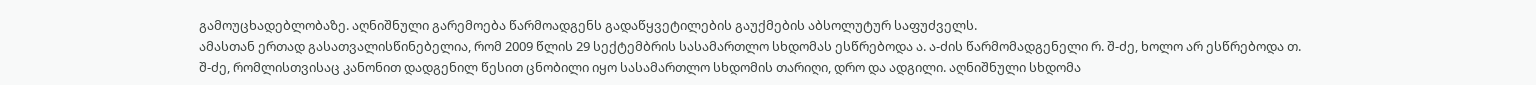გამოუცხადებლობაზე. აღნიშნული გარემოება წარმოადგენს გადაწყვეტილების გაუქმების აბსოლუტურ საფუძველს.
ამასთან ერთად გასათვალისწინებელია, რომ 2009 წლის 29 სექტემბრის სასამართლო სხდომას ესწრებოდა ა. ა-ძის წარმომადგენელი რ. შ-ძე, ხოლო არ ესწრებოდა თ. შ-ძე, რომლისთვისაც კანონით დადგენილ წესით ცნობილი იყო სასამართლო სხდომის თარიღი, დრო და ადგილი. აღნიშნული სხდომა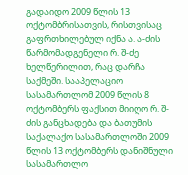გადაიდო 2009 წლის 13 ოქტომბრისათვის, რისთვისაც გაფრთხილებულ იქნა ა. ა-ძის წარმომადგენელი რ. შ-ძე ხელწერილით, რაც დარჩა საქმეში. სააპელაციო სასამართლომ 2009 წლის 8 ოქტომბერს ფაქსით მიიღო რ. შ-ძის განცხადება და ბათუმის საქალაქო სასამართლოში 2009 წლის 13 ოქტომბერს დანიშნული სასამართლო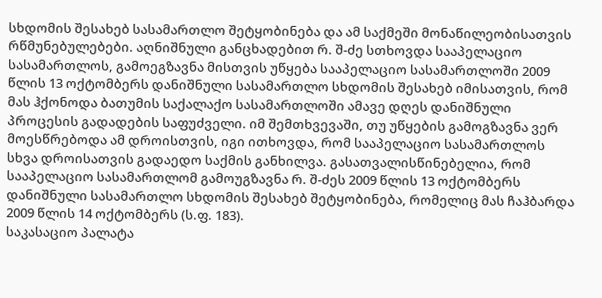სხდომის შესახებ სასამართლო შეტყობინება და ამ საქმეში მონაწილეობისათვის რწმუნებულებები. აღნიშნული განცხადებით რ. შ-ძე სთხოვდა სააპელაციო სასამართლოს, გამოეგზავნა მისთვის უწყება სააპელაციო სასამართლოში 2009 წლის 13 ოქტომბერს დანიშნული სასამართლო სხდომის შესახებ იმისათვის, რომ მას ჰქონოდა ბათუმის საქალაქო სასამართლოში ამავე დღეს დანიშნული პროცესის გადადების საფუძველი. იმ შემთხვევაში, თუ უწყების გამოგზავნა ვერ მოესწრებოდა ამ დროისთვის, იგი ითხოვდა, რომ სააპელაციო სასამართლოს სხვა დროისათვის გადაედო საქმის განხილვა. გასათვალისწინებელია, რომ სააპელაციო სასამართლომ გამოუგზავნა რ. შ-ძეს 2009 წლის 13 ოქტომბერს დანიშნული სასამართლო სხდომის შესახებ შეტყობინება, რომელიც მას ჩაჰბარდა 2009 წლის 14 ოქტომბერს (ს.ფ. 183).
საკასაციო პალატა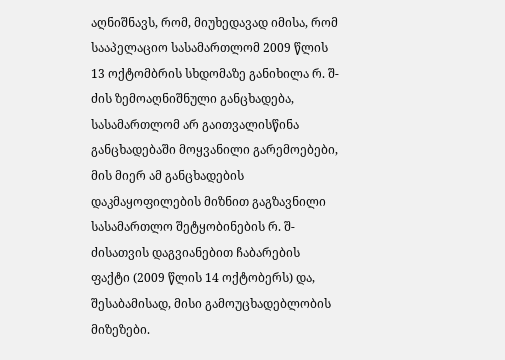აღნიშნავს, რომ, მიუხედავად იმისა, რომ სააპელაციო სასამართლომ 2009 წლის 13 ოქტომბრის სხდომაზე განიხილა რ. შ-ძის ზემოაღნიშნული განცხადება, სასამართლომ არ გაითვალისწინა განცხადებაში მოყვანილი გარემოებები, მის მიერ ამ განცხადების დაკმაყოფილების მიზნით გაგზავნილი სასამართლო შეტყობინების რ. შ-ძისათვის დაგვიანებით ჩაბარების ფაქტი (2009 წლის 14 ოქტობერს) და, შესაბამისად, მისი გამოუცხადებლობის მიზეზები.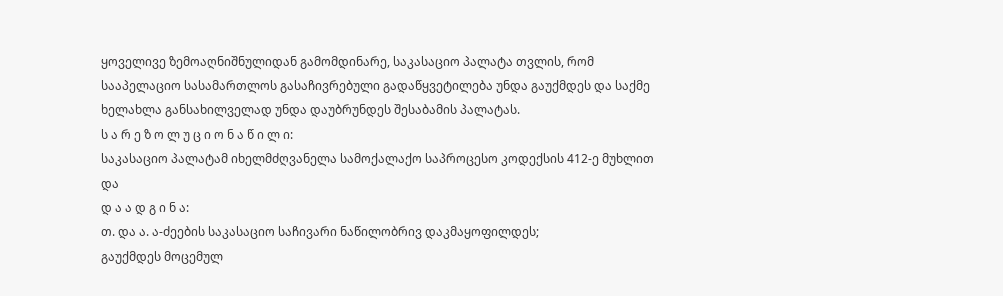ყოველივე ზემოაღნიშნულიდან გამომდინარე, საკასაციო პალატა თვლის, რომ სააპელაციო სასამართლოს გასაჩივრებული გადაწყვეტილება უნდა გაუქმდეს და საქმე ხელახლა განსახილველად უნდა დაუბრუნდეს შესაბამის პალატას.
ს ა რ ე ზ ო ლ უ ც ი ო ნ ა წ ი ლ ი:
საკასაციო პალატამ იხელმძღვანელა სამოქალაქო საპროცესო კოდექსის 412-ე მუხლით და
დ ა ა დ გ ი ნ ა:
თ. და ა. ა-ძეების საკასაციო საჩივარი ნაწილობრივ დაკმაყოფილდეს;
გაუქმდეს მოცემულ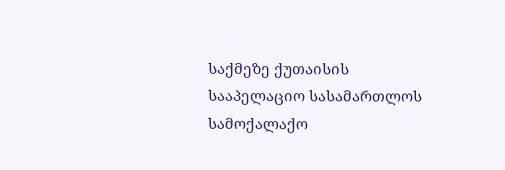საქმეზე ქუთაისის სააპელაციო სასამართლოს სამოქალაქო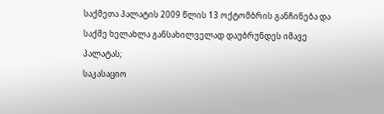საქმეთა პალატის 2009 წლის 13 ოქტომბრის განჩინება და საქმე ხელახლა განსახილველად დაუბრუნდეს იმავე პალატას;
საკასაციო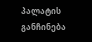პალატის განჩინება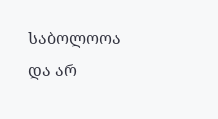საბოლოოა და არ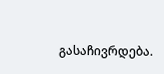გასაჩივრდება.